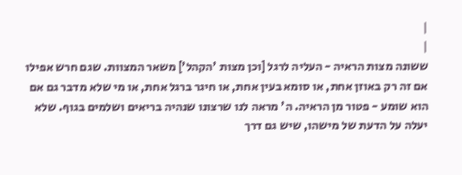|
|
ששונה מצות הראיה - העליה לרגל [וכן מצות 'הקהל'] משאר המצוות. שגם חרש אפילו אם זה רק באוזן אחת, או סומא בעין אחת, או חיגר ברגל אחת, או מי שלא מדבר גם אם הוא שומע - פטור מן הראיה. ה' מראה לנו שרצונו שנהיה בריאים ושלמים בגוף. שלא יעלה על הדעת של מישהו, שיש גם דרך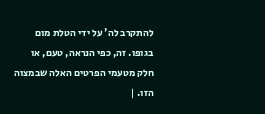להתקרב לה' על ידי הטלת מום בגופו. זה, כפי הנראה, טעם, או חלק מטעמי הפרטים האלה שבמצוה הזו. |